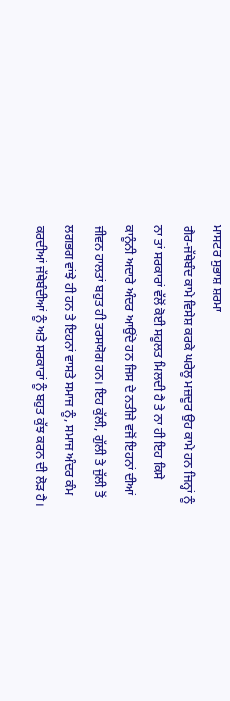ਮਾਸਟਰ ਸੁਭਾਸ਼ ਸ਼ਰਮਾ
ਗੈਰ-ਜੱਥੇਬੰਦ ਕਾਮੇ ਵਿਸੇਸ਼ ਕਰਕੇ ਘਰੇਲੂ ਮਜ਼ਦੂਰ ਉਹ ਕਾਮੇ ਹਨ ਜਿਨ੍ਹਾਂ ਨੂੰ ਨਾ ਤਾਂ ਸਰਕਾਰਾਂ ਵੱਲੋਂ ਕੋਈ ਸਹੂਲਤ ਮਿਲਦੀ ਹੈ ਤੇ ਨਾ ਹੀ ਇਹ ਕਿਸੇ ਕਾਨੂੰਨੀ ਅਦਾਰੇ ਅੰਦਰ ਆਉਂਦੇ ਹਨ ਜਿਸ ਦੇ ਨਤੀਜੇ ਵਜੋਂ ਇਹਨਾਂ ਦੀਆਂ ਜੀਵਨ ਹਾਲਤਾਂ ਬਹੁਤ ਹੀ ਤਰਸਯੋਗ ਹਨ। ਇਹ ਕੁੱਲੀ, ਗੁੱਲੀ ਤੇ ਜੁੱਲੀ ਤੋਂ ਲਗਭਗ ਵਾਂਝੇ ਹੀ ਹਨ ਤੇ ਇਹਨਾਂ ਵਾਸਤੇ ਸਮਾਜ ਨੂੰ, ਸਮਾਜ ਅੰਦਰ ਕੰਮ ਕਰਦੀਆਂ ਜੱਥੇਬੰਦੀਆਂ ਨੂੰ ਅਤੇ ਸਰਕਾਰਾਂ ਨੂੰ ਬਹੁਤ ਕੁੱਝ ਕਰਨ ਦੀ ਲੋੜ ਹੈ।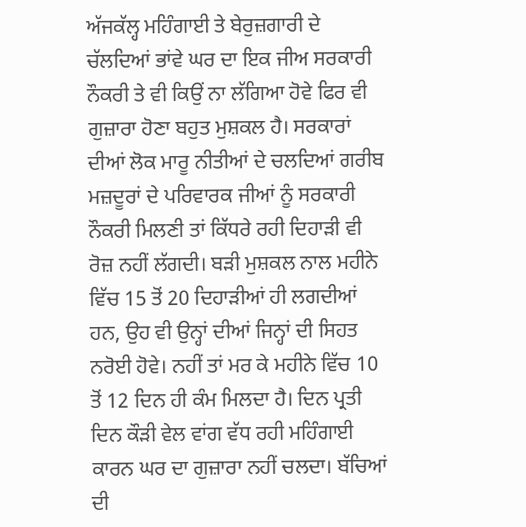ਅੱਜਕੱਲ੍ਹ ਮਹਿੰਗਾਈ ਤੇ ਬੇਰੁਜ਼ਗਾਰੀ ਦੇ ਚੱਲਦਿਆਂ ਭਾਂਵੇ ਘਰ ਦਾ ਇਕ ਜੀਅ ਸਰਕਾਰੀ ਨੌਕਰੀ ਤੇ ਵੀ ਕਿਉਂ ਨਾ ਲੱਗਿਆ ਹੋਵੇ ਫਿਰ ਵੀ ਗੁਜ਼ਾਰਾ ਹੋਣਾ ਬਹੁਤ ਮੁਸ਼ਕਲ ਹੈ। ਸਰਕਾਰਾਂ ਦੀਆਂ ਲੋਕ ਮਾਰੂ ਨੀਤੀਆਂ ਦੇ ਚਲਦਿਆਂ ਗਰੀਬ ਮਜ਼ਦੂਰਾਂ ਦੇ ਪਰਿਵਾਰਕ ਜੀਆਂ ਨੂੰ ਸਰਕਾਰੀ ਨੌਕਰੀ ਮਿਲਣੀ ਤਾਂ ਕਿੱਧਰੇ ਰਹੀ ਦਿਹਾੜੀ ਵੀ ਰੋਜ਼ ਨਹੀਂ ਲੱਗਦੀ। ਬੜੀ ਮੁਸ਼ਕਲ ਨਾਲ ਮਹੀਨੇ ਵਿੱਚ 15 ਤੋਂ 20 ਦਿਹਾੜੀਆਂ ਹੀ ਲਗਦੀਆਂ ਹਨ, ਉਹ ਵੀ ਉਨ੍ਹਾਂ ਦੀਆਂ ਜਿਨ੍ਹਾਂ ਦੀ ਸਿਹਤ ਨਰੋਈ ਹੋਵੇ। ਨਹੀਂ ਤਾਂ ਮਰ ਕੇ ਮਹੀਨੇ ਵਿੱਚ 10 ਤੋਂ 12 ਦਿਨ ਹੀ ਕੰਮ ਮਿਲਦਾ ਹੈ। ਦਿਨ ਪ੍ਰਤੀ ਦਿਨ ਕੌੜੀ ਵੇਲ ਵਾਂਗ ਵੱਧ ਰਹੀ ਮਹਿੰਗਾਈ ਕਾਰਨ ਘਰ ਦਾ ਗੁਜ਼ਾਰਾ ਨਹੀਂ ਚਲਦਾ। ਬੱਚਿਆਂ ਦੀ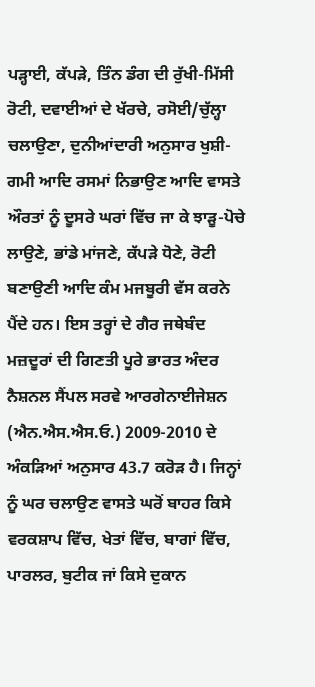ਪੜ੍ਹਾਈ, ਕੱਪੜੇ, ਤਿੰਨ ਡੰਗ ਦੀ ਰੁੱਖੀ-ਮਿੱਸੀ ਰੋਟੀ, ਦਵਾਈਆਂ ਦੇ ਖੱਰਚੇ, ਰਸੋਈ/ਚੁੱਲ੍ਹਾ ਚਲਾਉਣਾ, ਦੁਨੀਆਂਦਾਰੀ ਅਨੁਸਾਰ ਖੁਸ਼ੀ-ਗਮੀ ਆਦਿ ਰਸਮਾਂ ਨਿਭਾਉਣ ਆਦਿ ਵਾਸਤੇ ਔਰਤਾਂ ਨੂੰ ਦੂਸਰੇ ਘਰਾਂ ਵਿੱਚ ਜਾ ਕੇ ਝਾੜੂ-ਪੋਚੇ ਲਾਉਣੇ, ਭਾਂਡੇ ਮਾਂਜਣੇ, ਕੱਪੜੇ ਧੋਣੇ, ਰੋਟੀ ਬਣਾਉਣੀ ਆਦਿ ਕੰਮ ਮਜਬੂਰੀ ਵੱਸ ਕਰਨੇ ਪੈਂਦੇ ਹਨ। ਇਸ ਤਰ੍ਹਾਂ ਦੇ ਗੈਰ ਜਥੇਬੰਦ ਮਜ਼ਦੂਰਾਂ ਦੀ ਗਿਣਤੀ ਪੂਰੇ ਭਾਰਤ ਅੰਦਰ ਨੈਸ਼ਨਲ ਸੈਂਪਲ ਸਰਵੇ ਆਰਗੇਨਾਈਜੇਸ਼ਨ (ਐਨ.ਐਸ.ਐਸ.ਓ.) 2009-2010 ਦੇ ਅੰਕੜਿਆਂ ਅਨੁਸਾਰ 43.7 ਕਰੋੜ ਹੈ। ਜਿਨ੍ਹਾਂ ਨੂੰ ਘਰ ਚਲਾਉਣ ਵਾਸਤੇ ਘਰੋਂ ਬਾਹਰ ਕਿਸੇ ਵਰਕਸ਼ਾਪ ਵਿੱਚ, ਖੇਤਾਂ ਵਿੱਚ, ਬਾਗਾਂ ਵਿੱਚ, ਪਾਰਲਰ, ਬੁਟੀਕ ਜਾਂ ਕਿਸੇ ਦੁਕਾਨ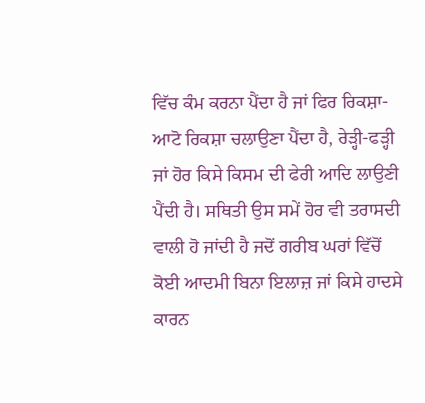ਵਿੱਚ ਕੰਮ ਕਰਨਾ ਪੈਂਦਾ ਹੈ ਜਾਂ ਫਿਰ ਰਿਕਸ਼ਾ-ਆਟੋ ਰਿਕਸ਼ਾ ਚਲਾਉਣਾ ਪੈਂਦਾ ਹੈ, ਰੇੜ੍ਹੀ-ਫੜ੍ਹੀ ਜਾਂ ਹੋਰ ਕਿਸੇ ਕਿਸਮ ਦੀ ਫੇਰੀ ਆਦਿ ਲਾਉਣੀ ਪੈਂਦੀ ਹੈ। ਸਥਿਤੀ ਉਸ ਸਮੇਂ ਹੋਰ ਵੀ ਤਰਾਸਦੀ ਵਾਲੀ ਹੋ ਜਾਂਦੀ ਹੈ ਜਦੋਂ ਗਰੀਬ ਘਰਾਂ ਵਿੱਚੋਂ ਕੋਈ ਆਦਮੀ ਬਿਨਾ ਇਲਾਜ਼ ਜਾਂ ਕਿਸੇ ਹਾਦਸੇ ਕਾਰਨ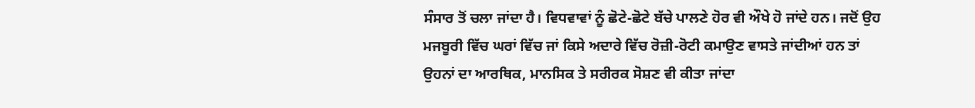ਸੰਸਾਰ ਤੋਂ ਚਲਾ ਜਾਂਦਾ ਹੈ। ਵਿਧਵਾਵਾਂ ਨੂੰ ਛੋਟੇ-ਛੋਟੇ ਬੱਚੇ ਪਾਲਣੇ ਹੋਰ ਵੀ ਔਖੇ ਹੋ ਜਾਂਦੇ ਹਨ। ਜਦੋਂ ਉਹ ਮਜਬੂਰੀ ਵਿੱਚ ਘਰਾਂ ਵਿੱਚ ਜਾਂ ਕਿਸੇ ਅਦਾਰੇ ਵਿੱਚ ਰੋਜ਼ੀ-ਰੋਟੀ ਕਮਾਉਣ ਵਾਸਤੇ ਜਾਂਦੀਆਂ ਹਨ ਤਾਂ ਉਹਨਾਂ ਦਾ ਆਰਥਿਕ, ਮਾਨਸਿਕ ਤੇ ਸਰੀਰਕ ਸੋਸ਼ਣ ਵੀ ਕੀਤਾ ਜਾਂਦਾ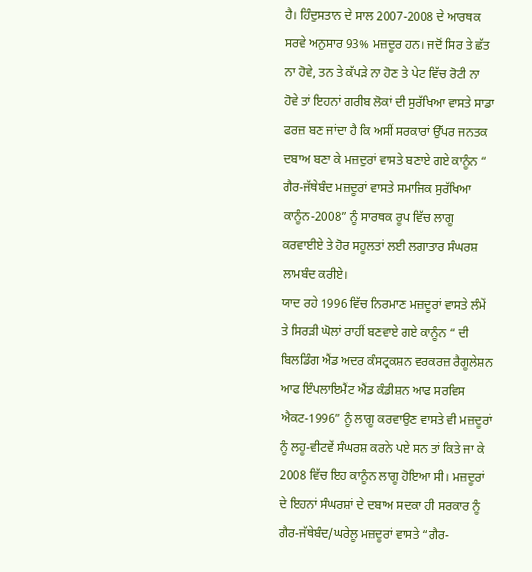ਹੈ। ਹਿੰਦੁਸਤਾਨ ਦੇ ਸਾਲ 2007-2008 ਦੇ ਆਰਥਕ ਸਰਵੇ ਅਨੁਸਾਰ 93% ਮਜ਼ਦੂਰ ਹਨ। ਜਦੋਂ ਸਿਰ ਤੇ ਛੱਤ ਨਾ ਹੋਵੇ, ਤਨ ਤੇ ਕੱਪੜੇ ਨਾ ਹੋਣ ਤੇ ਪੇਟ ਵਿੱਚ ਰੋਟੀ ਨਾ ਹੋਵੇ ਤਾਂ ਇਹਨਾਂ ਗਰੀਬ ਲੋਕਾਂ ਦੀ ਸੁਰੱਖਿਆ ਵਾਸਤੇ ਸਾਡਾ ਫਰਜ਼ ਬਣ ਜਾਂਦਾ ਹੈ ਕਿ ਅਸੀਂ ਸਰਕਾਰਾਂ ਉੱਪਰ ਜਨਤਕ ਦਬਾਅ ਬਣਾ ਕੇ ਮਜ਼ਦੁਰਾਂ ਵਾਸਤੇ ਬਣਾਏ ਗਏ ਕਾਨੂੰਨ “ ਗੈਰ-ਜੱਥੇਬੰਦ ਮਜ਼ਦੂਰਾਂ ਵਾਸਤੇ ਸਮਾਜਿਕ ਸੁਰੱਖਿਆ ਕਾਨੂੰਨ-2008” ਨੂੰ ਸਾਰਥਕ ਰੂਪ ਵਿੱਚ ਲਾਗੂ ਕਰਵਾਈਏ ਤੇ ਹੋਰ ਸਹੂਲਤਾਂ ਲਈ ਲਗਾਤਾਰ ਸੰਘਰਸ਼ ਲਾਮਬੰਦ ਕਰੀਏ।
ਯਾਦ ਰਹੇ 1996 ਵਿੱਚ ਨਿਰਮਾਣ ਮਜ਼ਦੂਰਾਂ ਵਾਸਤੇ ਲੰਮੇਂ ਤੇ ਸਿਰੜੀ ਘੋਲਾਂ ਰਾਹੀਂ ਬਣਵਾਏ ਗਏ ਕਾਨੂੰਨ “ ਦੀ ਬਿਲਡਿੰਗ ਐਂਡ ਅਦਰ ਕੰਸਟ੍ਰਕਸ਼ਨ ਵਰਕਰਜ਼ ਰੈਗੂਲੇਸ਼ਨ ਆਫ ਇੰਪਲਾਇਮੈਂਟ ਐਂਡ ਕੰਡੀਸ਼ਨ ਆਫ ਸਰਵਿਸ ਐਕਟ-1996” ਨੂੰ ਲਾਗੂ ਕਰਵਾਉਣ ਵਾਸਤੇ ਵੀ ਮਜ਼ਦੂਰਾਂ ਨੂੰ ਲਹੂ-ਵੀਟਵੇਂ ਸੰਘਰਸ਼ ਕਰਨੇ ਪਏ ਸਨ ਤਾਂ ਕਿਤੇ ਜਾ ਕੇ 2008 ਵਿੱਚ ਇਹ ਕਾਨੂੰਨ ਲਾਗੂ ਹੋਇਆ ਸੀ। ਮਜ਼ਦੂਰਾਂ ਦੇ ਇਹਨਾਂ ਸੰਘਰਸ਼ਾਂ ਦੇ ਦਬਾਅ ਸਦਕਾ ਹੀ ਸਰਕਾਰ ਨੂੰ ਗੈਰ-ਜੱਥੇਬੰਦ/ਘਰੇਲੂ ਮਜ਼ਦੂਰਾਂ ਵਾਸਤੇ “ਗੈਰ-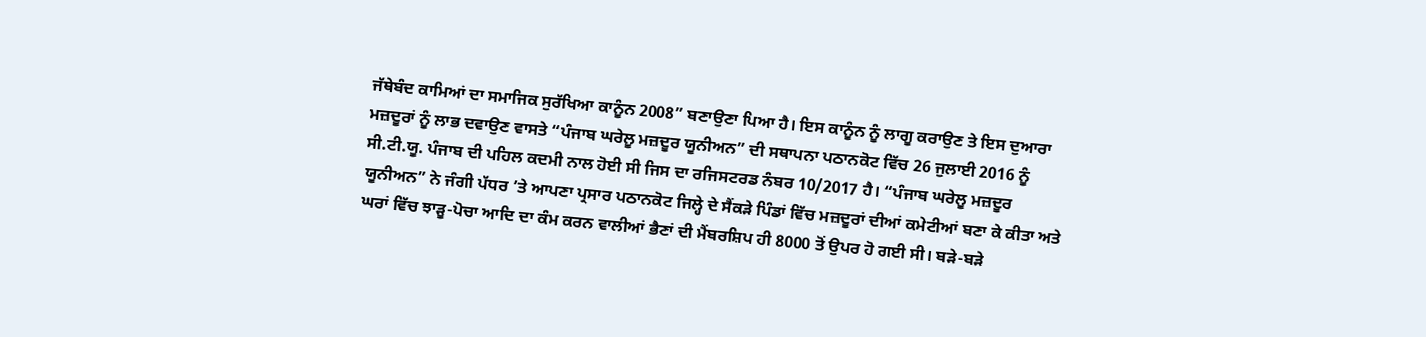ਜੱਥੇਬੰਦ ਕਾਮਿਆਂ ਦਾ ਸਮਾਜਿਕ ਸੁਰੱਖਿਆ ਕਾਨੂੰਨ 2008” ਬਣਾਉਣਾ ਪਿਆ ਹੈ। ਇਸ ਕਾਨੂੰਨ ਨੂੰ ਲਾਗੂ ਕਰਾਉਣ ਤੇ ਇਸ ਦੁਆਰਾ ਮਜ਼ਦੂਰਾਂ ਨੂੰ ਲਾਭ ਦਵਾਉਣ ਵਾਸਤੇ “ਪੰਜਾਬ ਘਰੇਲੂ ਮਜ਼ਦੂਰ ਯੂਨੀਅਨ” ਦੀ ਸਥਾਪਨਾ ਪਠਾਨਕੋਟ ਵਿੱਚ 26 ਜੁਲਾਈ 2016 ਨੂੰ ਸੀ.ਟੀ.ਯੂ. ਪੰਜਾਬ ਦੀ ਪਹਿਲ ਕਦਮੀ ਨਾਲ ਹੋਈ ਸੀ ਜਿਸ ਦਾ ਰਜਿਸਟਰਡ ਨੰਬਰ 10/2017 ਹੈ। “ਪੰਜਾਬ ਘਰੇਲੂ ਮਜ਼ਦੂਰ ਯੂਨੀਅਨ” ਨੇ ਜੰਗੀ ਪੱਧਰ ’ਤੇ ਆਪਣਾ ਪ੍ਰਸਾਰ ਪਠਾਨਕੋਟ ਜਿਲ੍ਹੇ ਦੇ ਸੈਂਕੜੇ ਪਿੰਡਾਂ ਵਿੱਚ ਮਜ਼ਦੂਰਾਂ ਦੀਆਂ ਕਮੇਟੀਆਂ ਬਣਾ ਕੇ ਕੀਤਾ ਅਤੇ ਘਰਾਂ ਵਿੱਚ ਝਾੜੂ-ਪੋਚਾ ਆਦਿ ਦਾ ਕੰਮ ਕਰਨ ਵਾਲੀਆਂ ਭੈਣਾਂ ਦੀ ਮੈਂਬਰਸ਼ਿਪ ਹੀ 8000 ਤੋਂ ਉਪਰ ਹੋ ਗਈ ਸੀ। ਬੜੇ-ਬੜੇ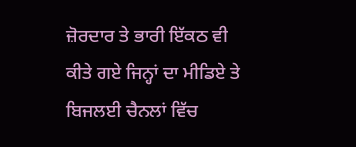ਜ਼ੋਰਦਾਰ ਤੇ ਭਾਰੀ ਇੱਕਠ ਵੀ ਕੀਤੇ ਗਏ ਜਿਨ੍ਹਾਂ ਦਾ ਮੀਡਿਏ ਤੇ ਬਿਜਲਈ ਚੈਨਲਾਂ ਵਿੱਚ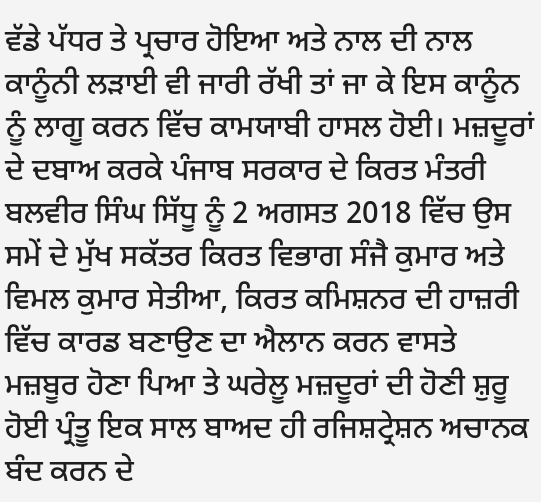ਵੱਡੇ ਪੱਧਰ ਤੇ ਪ੍ਰਚਾਰ ਹੋਇਆ ਅਤੇ ਨਾਲ ਦੀ ਨਾਲ ਕਾਨੂੰਨੀ ਲੜਾਈ ਵੀ ਜਾਰੀ ਰੱਖੀ ਤਾਂ ਜਾ ਕੇ ਇਸ ਕਾਨੂੰਨ ਨੂੰ ਲਾਗੂ ਕਰਨ ਵਿੱਚ ਕਾਮਯਾਬੀ ਹਾਸਲ ਹੋਈ। ਮਜ਼ਦੂਰਾਂ ਦੇ ਦਬਾਅ ਕਰਕੇ ਪੰਜਾਬ ਸਰਕਾਰ ਦੇ ਕਿਰਤ ਮੰਤਰੀ ਬਲਵੀਰ ਸਿੰਘ ਸਿੱਧੂ ਨੂੰ 2 ਅਗਸਤ 2018 ਵਿੱਚ ਉਸ ਸਮੇਂ ਦੇ ਮੁੱਖ ਸਕੱਤਰ ਕਿਰਤ ਵਿਭਾਗ ਸੰਜੈ ਕੁਮਾਰ ਅਤੇ ਵਿਮਲ ਕੁਮਾਰ ਸੇਤੀਆ, ਕਿਰਤ ਕਮਿਸ਼ਨਰ ਦੀ ਹਾਜ਼ਰੀ ਵਿੱਚ ਕਾਰਡ ਬਣਾਉਣ ਦਾ ਐਲਾਨ ਕਰਨ ਵਾਸਤੇ ਮਜ਼ਬੂਰ ਹੋਣਾ ਪਿਆ ਤੇ ਘਰੇਲੂ ਮਜ਼ਦੂਰਾਂ ਦੀ ਹੋਣੀ ਸ਼ੁਰੂ ਹੋਈ ਪ੍ਰੰਤੂ ਇਕ ਸਾਲ ਬਾਅਦ ਹੀ ਰਜਿਸ਼ਟ੍ਰੇਸ਼ਨ ਅਚਾਨਕ ਬੰਦ ਕਰਨ ਦੇ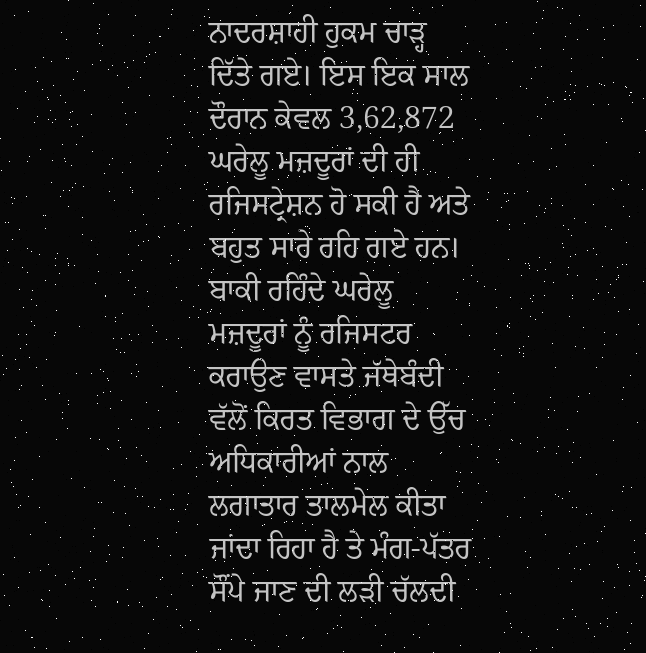ਨਾਦਰਸ਼ਾਹੀ ਹੁਕਮ ਚਾੜ੍ਹ ਦਿੱਤੇ ਗਏ। ਇਸ ਇਕ ਸਾਲ ਦੌਰਾਨ ਕੇਵਲ 3,62,872 ਘਰੇਲੂ ਮਜ਼ਦੂਰਾਂ ਦੀ ਹੀ ਰਜਿਸਟ੍ਰੇਸ਼ਨ ਹੋ ਸਕੀ ਹੈ ਅਤੇ ਬਹੁਤ ਸਾਰੇ ਰਹਿ ਗਏ ਹਨ।
ਬਾਕੀ ਰਹਿੰਦੇ ਘਰੇਲੂ ਮਜ਼ਦੂਰਾਂ ਨੂੰ ਰਜਿਸਟਰ ਕਰਾਉਣ ਵਾਸਤੇ ਜੱਥੇਬੰਦੀ ਵੱਲੋਂ ਕਿਰਤ ਵਿਭਾਗ ਦੇ ਉੱਚ ਅਧਿਕਾਰੀਆਂ ਨਾਲ ਲਗਾਤਾਰ ਤਾਲਮੇਲ ਕੀਤਾ ਜਾਂਦਾ ਰਿਹਾ ਹੈ ਤੇ ਮੰਗ-ਪੱਤਰ ਸੌਂਪੇ ਜਾਣ ਦੀ ਲੜੀ ਚੱਲਦੀ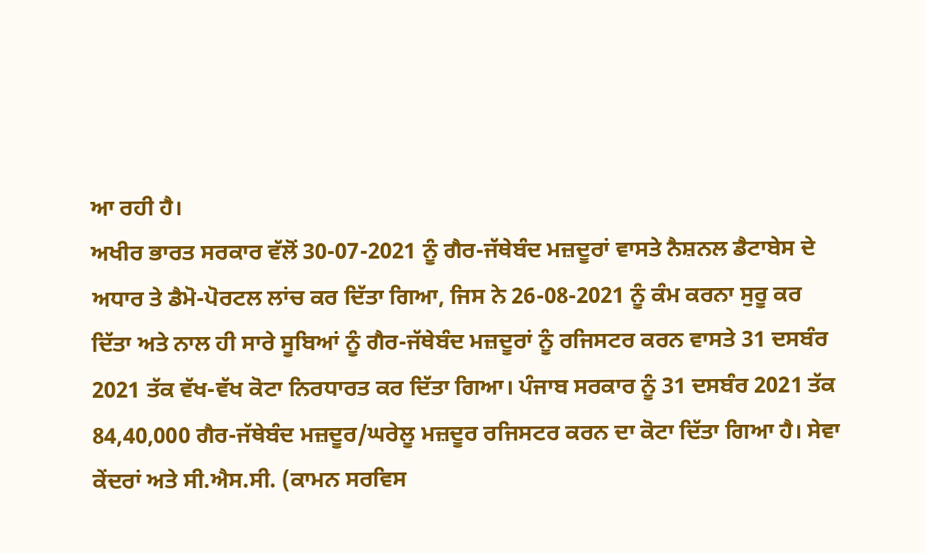ਆ ਰਹੀ ਹੈ।
ਅਖੀਰ ਭਾਰਤ ਸਰਕਾਰ ਵੱਲੋਂ 30-07-2021 ਨੂੰ ਗੈਰ-ਜੱਥੇਬੰਦ ਮਜ਼ਦੂਰਾਂ ਵਾਸਤੇ ਨੈਸ਼ਨਲ ਡੈਟਾਬੇਸ ਦੇ ਅਧਾਰ ਤੇ ਡੈਮੋ-ਪੋਰਟਲ ਲਾਂਚ ਕਰ ਦਿੱਤਾ ਗਿਆ, ਜਿਸ ਨੇ 26-08-2021 ਨੂੰ ਕੰਮ ਕਰਨਾ ਸੁਰੂ ਕਰ ਦਿੱਤਾ ਅਤੇ ਨਾਲ ਹੀ ਸਾਰੇ ਸੂਬਿਆਂ ਨੂੰ ਗੈਰ-ਜੱਥੇਬੰਦ ਮਜ਼ਦੂਰਾਂ ਨੂੰ ਰਜਿਸਟਰ ਕਰਨ ਵਾਸਤੇ 31 ਦਸਬੰਰ 2021 ਤੱਕ ਵੱਖ-ਵੱਖ ਕੋਟਾ ਨਿਰਧਾਰਤ ਕਰ ਦਿੱਤਾ ਗਿਆ। ਪੰਜਾਬ ਸਰਕਾਰ ਨੂੰ 31 ਦਸਬੰਰ 2021 ਤੱਕ 84,40,000 ਗੈਰ-ਜੱਥੇਬੰਦ ਮਜ਼ਦੂਰ/ਘਰੇਲੂ ਮਜ਼ਦੂਰ ਰਜਿਸਟਰ ਕਰਨ ਦਾ ਕੋਟਾ ਦਿੱਤਾ ਗਿਆ ਹੈ। ਸੇਵਾ ਕੇਂਦਰਾਂ ਅਤੇ ਸੀ.ਐਸ.ਸੀ. (ਕਾਮਨ ਸਰਵਿਸ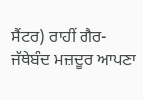ਸੈਂਟਰ) ਰਾਹੀਂ ਗੈਰ-ਜੱਥੇਬੰਦ ਮਜ਼ਦੂਰ ਆਪਣਾ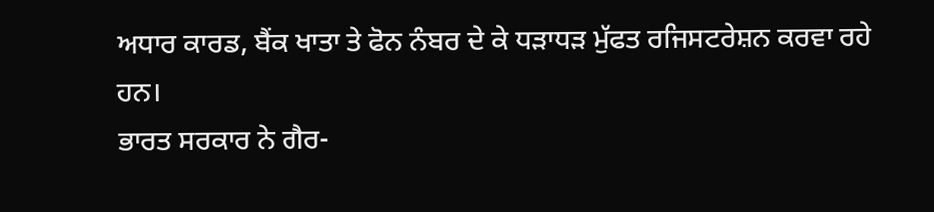ਅਧਾਰ ਕਾਰਡ, ਬੈਂਕ ਖਾਤਾ ਤੇ ਫੋਨ ਨੰਬਰ ਦੇ ਕੇ ਧੜਾਧੜ ਮੁੱਫਤ ਰਜਿਸਟਰੇਸ਼ਨ ਕਰਵਾ ਰਹੇ ਹਨ।
ਭਾਰਤ ਸਰਕਾਰ ਨੇ ਗੈਰ-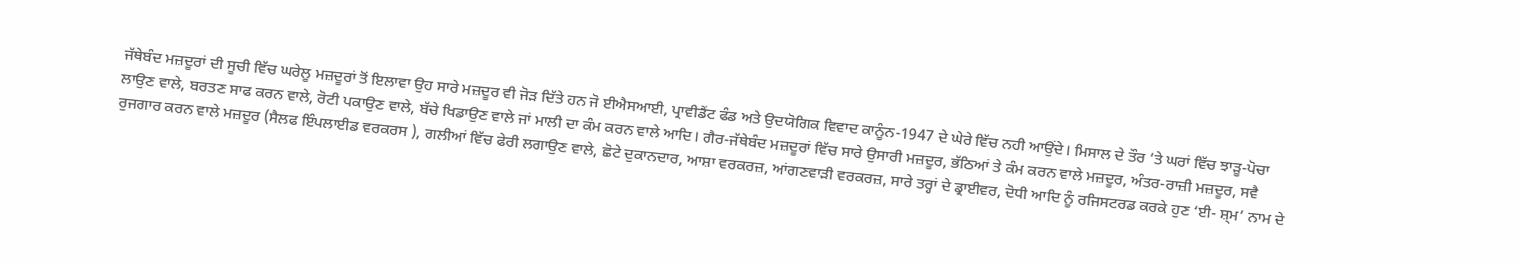ਜੱਥੇਬੰਦ ਮਜ਼ਦੂਰਾਂ ਦੀ ਸੂਚੀ ਵਿੱਚ ਘਰੇਲੂ ਮਜ਼ਦੂਰਾਂ ਤੋਂ ਇਲਾਵਾ ਉਹ ਸਾਰੇ ਮਜ਼ਦੂਰ ਵੀ ਜੋੜ ਦਿੱਤੇ ਹਨ ਜੋ ਈਐਸਆਈ, ਪ੍ਰਾਵੀਡੈਂਟ ਫੰਡ ਅਤੇ ਉਦਯੋਗਿਕ ਵਿਵਾਦ ਕਾਨੂੰਨ-1947 ਦੇ ਘੇਰੇ ਵਿੱਚ ਨਹੀ ਆਉਂਦੇ। ਮਿਸਾਲ ਦੇ ਤੌਰ ’ਤੇ ਘਰਾਂ ਵਿੱਚ ਝਾੜੂ-ਪੋਚਾ ਲਾਉਣ ਵਾਲੇ, ਬਰਤਣ ਸਾਫ ਕਰਨ ਵਾਲੇ, ਰੋਟੀ ਪਕਾਉਣ ਵਾਲੇ, ਬੱਚੇ ਖਿਡਾਉਣ ਵਾਲੇ ਜਾਂ ਮਾਲੀ ਦਾ ਕੰਮ ਕਰਨ ਵਾਲੇ ਆਦਿ। ਗੈਰ-ਜੱਥੇਬੰਦ ਮਜ਼ਦੂਰਾਂ ਵਿੱਚ ਸਾਰੇ ਉਸਾਰੀ ਮਜ਼ਦੂਰ, ਭੱਠਿਆਂ ਤੇ ਕੰਮ ਕਰਨ ਵਾਲੇ ਮਜ਼ਦੂਰ, ਅੰਤਰ-ਰਾਜ਼ੀ ਮਜ਼ਦੂਰ, ਸਵੈ ਰੁਜਗਾਰ ਕਰਨ ਵਾਲੇ ਮਜ਼ਦੂਰ (ਸੈਲਫ ਇੰਪਲਾਈਡ ਵਰਕਰਸ ), ਗਲੀਆਂ ਵਿੱਚ ਫੇਰੀ ਲਗਾਉਣ ਵਾਲੇ, ਛੋਟੇ ਦੁਕਾਨਦਾਰ, ਆਸ਼ਾ ਵਰਕਰਜ਼, ਆਂਗਣਵਾੜੀ ਵਰਕਰਜ਼, ਸਾਰੇ ਤਰ੍ਹਾਂ ਦੇ ਡ੍ਰਾਈਵਰ, ਦੋਧੀ ਆਦਿ ਨੂੰ ਰਜਿਸਟਰਡ ਕਰਕੇ ਹੁਣ ‘ਈ- ਸ਼੍ਮ’ ਨਾਮ ਦੇ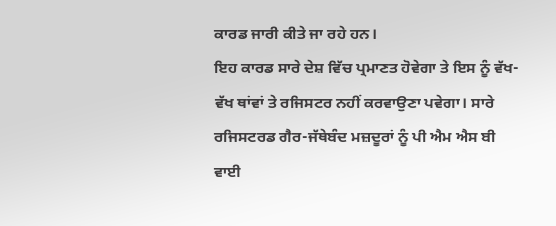ਕਾਰਡ ਜਾਰੀ ਕੀਤੇ ਜਾ ਰਹੇ ਹਨ।
ਇਹ ਕਾਰਡ ਸਾਰੇ ਦੇਸ਼ ਵਿੱਚ ਪ੍ਰਮਾਣਤ ਹੋਵੇਗਾ ਤੇ ਇਸ ਨੂੰ ਵੱਖ-ਵੱਖ ਥਾਂਵਾਂ ਤੇ ਰਜਿਸਟਰ ਨਹੀਂ ਕਰਵਾਉਣਾ ਪਵੇਗਾ। ਸਾਰੇ ਰਜਿਸਟਰਡ ਗੈਰ-ਜੱਥੇਬੰਦ ਮਜ਼ਦੂਰਾਂ ਨੂੰ ਪੀ ਐਮ ਐਸ ਬੀ ਵਾਈ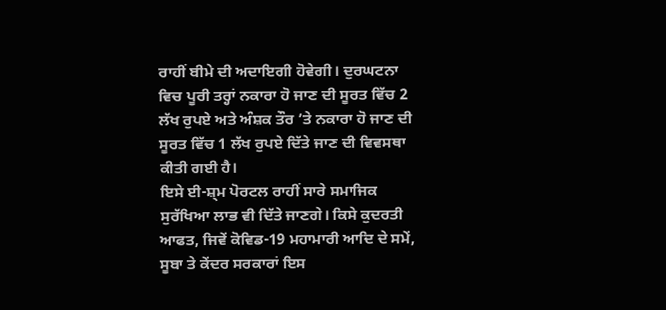ਰਾਹੀਂ ਬੀਮੇ ਦੀ ਅਦਾਇਗੀ ਹੋਵੇਗੀ। ਦੁਰਘਟਨਾ ਵਿਚ ਪੂਰੀ ਤਰ੍ਹਾਂ ਨਕਾਰਾ ਹੋ ਜਾਣ ਦੀ ਸੂਰਤ ਵਿੱਚ 2 ਲੱਖ ਰੁਪਏ ਅਤੇ ਅੰਸ਼ਕ ਤੌਰ ’ਤੇ ਨਕਾਰਾ ਹੋ ਜਾਣ ਦੀ ਸੂਰਤ ਵਿੱਚ 1 ਲੱਖ ਰੁਪਏ ਦਿੱਤੇ ਜਾਣ ਦੀ ਵਿਵਸਥਾ ਕੀਤੀ ਗਈ ਹੈ।
ਇਸੇ ਈ-ਸ਼੍ਮ ਪੋਰਟਲ ਰਾਹੀਂ ਸਾਰੇ ਸਮਾਜਿਕ ਸੁਰੱਖਿਆ ਲਾਭ ਵੀ ਦਿੱਤੇ ਜਾਣਗੇ। ਕਿਸੇ ਕੁਦਰਤੀ ਆਫਤ, ਜਿਵੇਂ ਕੋਵਿਡ-19 ਮਹਾਮਾਰੀ ਆਦਿ ਦੇ ਸਮੇਂ, ਸੂਬਾ ਤੇ ਕੇਂਦਰ ਸਰਕਾਰਾਂ ਇਸ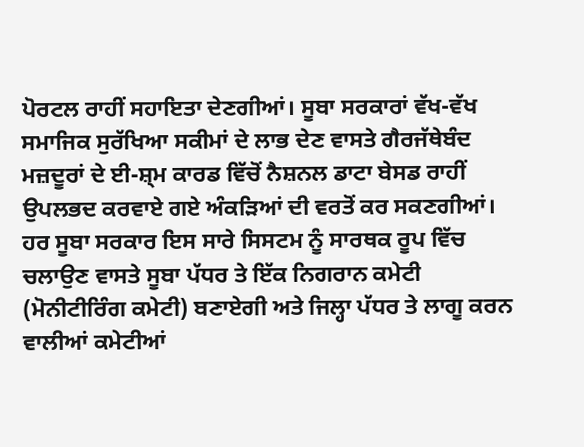ਪੋਰਟਲ ਰਾਹੀਂ ਸਹਾਇਤਾ ਦੇਣਗੀਆਂ। ਸੂਬਾ ਸਰਕਾਰਾਂ ਵੱਖ-ਵੱਖ ਸਮਾਜਿਕ ਸੁਰੱਖਿਆ ਸਕੀਮਾਂ ਦੇ ਲਾਭ ਦੇਣ ਵਾਸਤੇ ਗੈਰਜੱਥੇਬੰਦ ਮਜ਼ਦੂਰਾਂ ਦੇ ਈ-ਸ਼੍ਮ ਕਾਰਡ ਵਿੱਚੋਂ ਨੈਸ਼ਨਲ ਡਾਟਾ ਬੇਸਡ ਰਾਹੀਂ ਉਪਲਭਦ ਕਰਵਾਏ ਗਏ ਅੰਕੜਿਆਂ ਦੀ ਵਰਤੋਂ ਕਰ ਸਕਣਗੀਆਂ। ਹਰ ਸੂਬਾ ਸਰਕਾਰ ਇਸ ਸਾਰੇ ਸਿਸਟਮ ਨੂੰ ਸਾਰਥਕ ਰੂਪ ਵਿੱਚ ਚਲਾਉਣ ਵਾਸਤੇ ਸੂਬਾ ਪੱਧਰ ਤੇ ਇੱਕ ਨਿਗਰਾਨ ਕਮੇਟੀ (ਮੋਨੀਟੀਰਿੰਗ ਕਮੇਟੀ) ਬਣਾਏਗੀ ਅਤੇ ਜਿਲ੍ਹਾ ਪੱਧਰ ਤੇ ਲਾਗੂ ਕਰਨ ਵਾਲੀਆਂ ਕਮੇਟੀਆਂ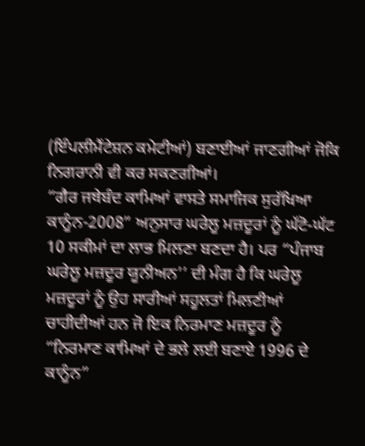(ਇੰਪਲੀਮੈਂਟੇਸ਼ਨ ਕਮੇਟੀਆਂ) ਬਣਾਈਆਂ ਜਾਣਗੀਆਂ ਜੋਕਿ ਨਿਗਰਾਨੀ ਵੀ ਕਰ ਸਕਣਗੀਆਂ।
“ਗੈਰ ਜਥੇਬੰਦ ਕਾਮਿਆਂ ਵਾਸਤੇ ਸਮਾਜਿਕ ਸੁਰੱਖਿਆ ਕਾਨੂੰਨ-2008” ਅਨੁਸਾਰ ਘਰੇਲੂ ਮਜ਼ਦੂਰਾਂ ਨੂੰ ਘੱਟੋ-ਘੱਟ 10 ਸਕੀਮਾਂ ਦਾ ਲਾਭ ਮਿਲਣਾ ਬਣਦਾ ਹੈ। ਪਰ “ਪੰਜਾਬ ਘਰੇਲੂ ਮਜ਼ਦੂਰ ਯੂਨੀਅਨ’’ ਦੀ ਮੰਗ ਹੈ ਕਿ ਘਰੇਲੂ ਮਜ਼ਦੂਰਾਂ ਨੂੰ ਉਹ ਸਾਰੀਆਂ ਸਹੂਲਤਾਂ ਮਿਲਣੀਆਂ ਚਾਹੀਦੀਆਂ ਹਨ ਜੋ ਇਕ ਨਿਰਮਾਣ ਮਜ਼ਦੂਰ ਨੂੰ “ਨਿਰਮਾਣ ਕਾਮਿਆਂ ਦੇ ਭਲੇ ਲਈ ਬਣਾਏ 1996 ਦੇ ਕਾਨੂੰਨ”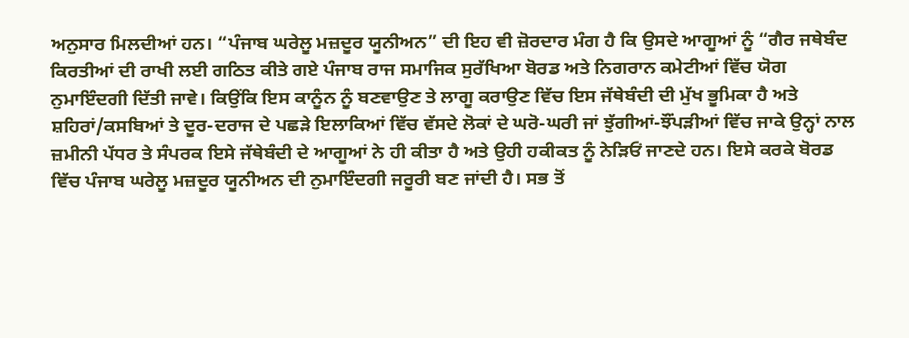ਅਨੁਸਾਰ ਮਿਲਦੀਆਂ ਹਨ। “ਪੰਜਾਬ ਘਰੇਲੂ ਮਜ਼ਦੂਰ ਯੂਨੀਅਨ” ਦੀ ਇਹ ਵੀ ਜ਼ੋਰਦਾਰ ਮੰਗ ਹੈ ਕਿ ਉਸਦੇ ਆਗੂਆਂ ਨੂੰ “ਗੈਰ ਜਥੇਬੰਦ ਕਿਰਤੀਆਂ ਦੀ ਰਾਖੀ ਲਈ ਗਠਿਤ ਕੀਤੇ ਗਏ ਪੰਜਾਬ ਰਾਜ ਸਮਾਜਿਕ ਸੁਰੱਖਿਆ ਬੋਰਡ ਅਤੇ ਨਿਗਰਾਨ ਕਮੇਟੀਆਂ ਵਿੱਚ ਯੋਗ ਨੁਮਾਇੰਦਗੀ ਦਿੱਤੀ ਜਾਵੇ। ਕਿਉਂਕਿ ਇਸ ਕਾਨੂੰਨ ਨੂੰ ਬਣਵਾਉਣ ਤੇ ਲਾਗੂ ਕਰਾਉਣ ਵਿੱਚ ਇਸ ਜੱਥੇਬੰਦੀ ਦੀ ਮੁੱਖ ਭੂਮਿਕਾ ਹੈ ਅਤੇ ਸ਼ਹਿਰਾਂ/ਕਸਬਿਆਂ ਤੇ ਦੂਰ-ਦਰਾਜ ਦੇ ਪਛੜੇ ਇਲਾਕਿਆਂ ਵਿੱਚ ਵੱਸਦੇ ਲੋਕਾਂ ਦੇ ਘਰੋ-ਘਰੀ ਜਾਂ ਝੁੱਗੀਆਂ-ਝੌਂਪੜੀਆਂ ਵਿੱਚ ਜਾਕੇ ਉਨ੍ਹਾਂ ਨਾਲ ਜ਼ਮੀਨੀ ਪੱਧਰ ਤੇ ਸੰਪਰਕ ਇਸੇ ਜੱਥੇਬੰਦੀ ਦੇ ਆਗੂਆਂ ਨੇ ਹੀ ਕੀਤਾ ਹੈ ਅਤੇ ਉਹੀ ਹਕੀਕਤ ਨੂੰ ਨੇੜਿਓਂ ਜਾਣਦੇ ਹਨ। ਇਸੇ ਕਰਕੇ ਬੋਰਡ ਵਿੱਚ ਪੰਜਾਬ ਘਰੇਲੂ ਮਜ਼ਦੂਰ ਯੂਨੀਅਨ ਦੀ ਨੁਮਾਇੰਦਗੀ ਜਰੂਰੀ ਬਣ ਜਾਂਦੀ ਹੈ। ਸਭ ਤੋਂ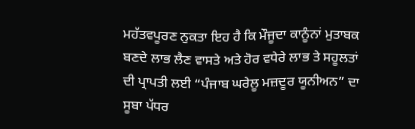ਮਹੱਤਵਪੂਰਣ ਨੁਕਤਾ ਇਹ ਹੈ ਕਿ ਮੌਜੂਦਾ ਕਾਨੂੰਨਾਂ ਮੁਤਾਬਕ ਬਣਦੇ ਲਾਭ ਲੈਣ ਵਾਸਤੇ ਅਤੇ ਹੋਰ ਵਧੇਰੇ ਲਾਭ ਤੇ ਸਹੂਲਤਾਂ ਦੀ ਪ੍ਰਾਪਤੀ ਲਈ “ਪੰਜਾਬ ਘਰੇਲੂ ਮਜ਼ਦੂਰ ਯੂਨੀਅਨ” ਦਾ ਸੂਬਾ ਪੱਧਰ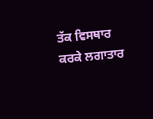ਤੱਕ ਵਿਸਥਾਰ ਕਰਕੇ ਲਗਾਤਾਰ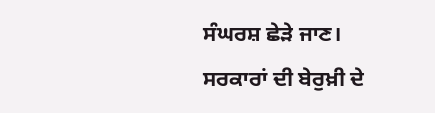ਸੰਘਰਸ਼ ਛੇੜੇ ਜਾਣ।
ਸਰਕਾਰਾਂ ਦੀ ਬੇਰੁਖ਼ੀ ਦੇ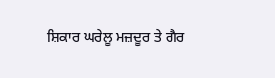ਸ਼ਿਕਾਰ ਘਰੇਲੂ ਮਜ਼ਦੂਰ ਤੇ ਗੈਰ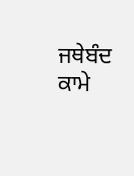ਜਥੇਬੰਦ ਕਾਮੇ